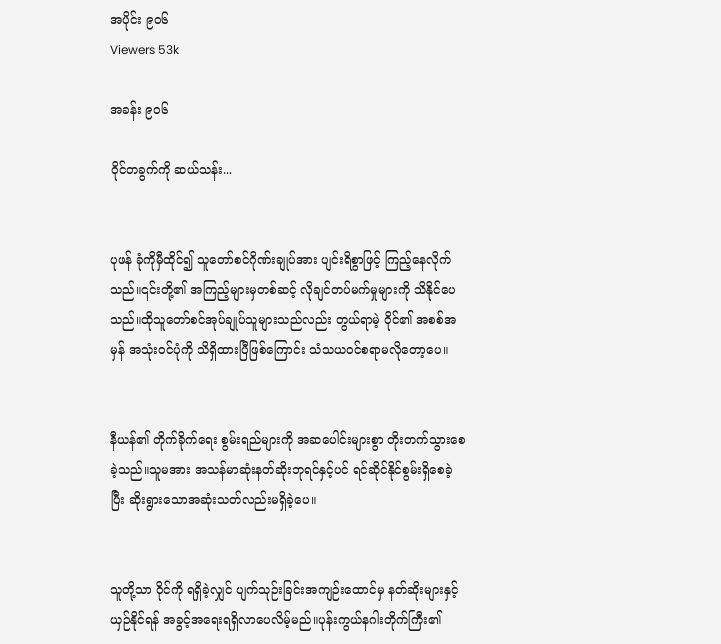အပိုင်း ၉၀၆
Viewers 53k

အခန်း ၉၀၆

ဝိုင်တခွက်ကို ဆယ်သန်း...


ပုဖန် ခုံကိုမှီထိုင်၍ သူတော်စင်ဂိုဏ်းချုပ်အား ပျင်းရိစွာဖြင့် ကြည့်နေလိုက်သည်။၎င်းတို့၏ အကြည့်များမှတစ်ဆင့် လိုချင်တပ်မက်မှုများကို သိနိုင်ပေသည်။ထိုသူတော်စင်အုပ်ချုပ်သူများသည်လည်း တွယ်ရာမဲ့ ဝိုင်၏ အစစ်အမှန် အသုံးဝင်ပုံကို သိရှိထားပြီဖြစ်ကြောင်း သံသယဝင်စရာမလိုတော့ပေ။


နီယန်၏ တိုက်ခိုက်ရေး စွမ်းရည်များကို အဆပေါင်းများစွာ တိုးတက်သွားစေခဲ့သည်။သူမအား အသန်မာဆုံးနတ်ဆိုးဘုရင်နှင့်ပင် ရင်ဆိုင်နိုင်စွမ်းရှိစေခဲ့ပြီး ဆိုးရွားသောအဆုံးသတ်လည်းမရှိခဲ့ပေ။


သူတို့သာ ဝိုင်ကို ရရှိခဲ့လျှင် ပျက်သုဉ်းခြင်းအကျဉ်းထောင်မှ နတ်ဆိုးများနှင့် ယှဉ်နိုင်ရန် အခွင့်အရေးရရှိလာပေလိမ့်မည်။ပုန်းကွယ်နဂါးတိုက်ကြီး၏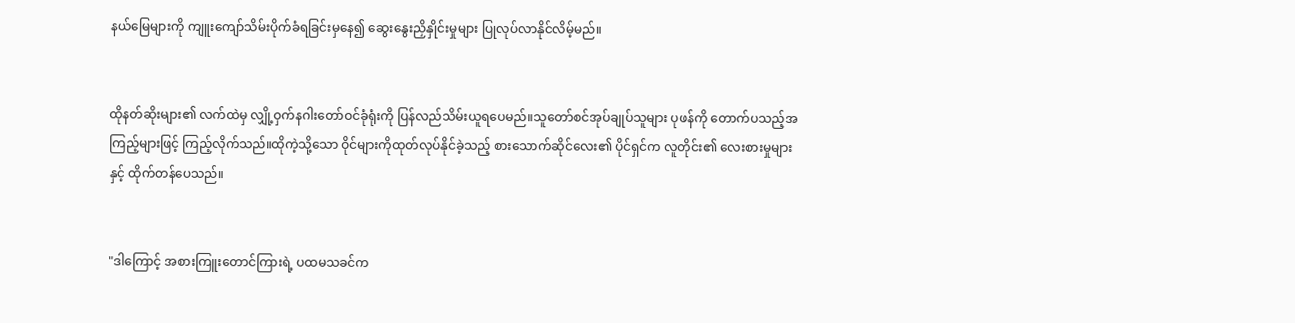နယ်မြေများကို ကျူးကျော်သိမ်းပိုက်ခံရခြင်းမှနေ၍ ဆွေးနွေးညှိနှိုင်းမှုများ ပြုလုပ်လာနိုင်လိမ့်မည်။


ထိုနတ်ဆိုးများ၏ လက်ထဲမှ လျှို့ဝှက်နဂါးတော်ဝင်ခုံရုံးကို ပြန်လည်သိမ်းယူရပေမည်။သူတော်စင်အုပ်ချုပ်သူများ ပုဖန်ကို တောက်ပသည့်အကြည့်များဖြင့် ကြည့်လိုက်သည်။ထိုကဲ့သို့သော ဝိုင်များကိုထုတ်လုပ်နိုင်ခဲ့သည့် စားသောက်ဆိုင်လေး၏ ပိုင်ရှင်က လူတိုင်း၏ လေးစားမှုများနှင့် ထိုက်တန်ပေသည်။


"ဒါကြောင့် အစားကြူးတောင်ကြားရဲ့ ပထမသခင်က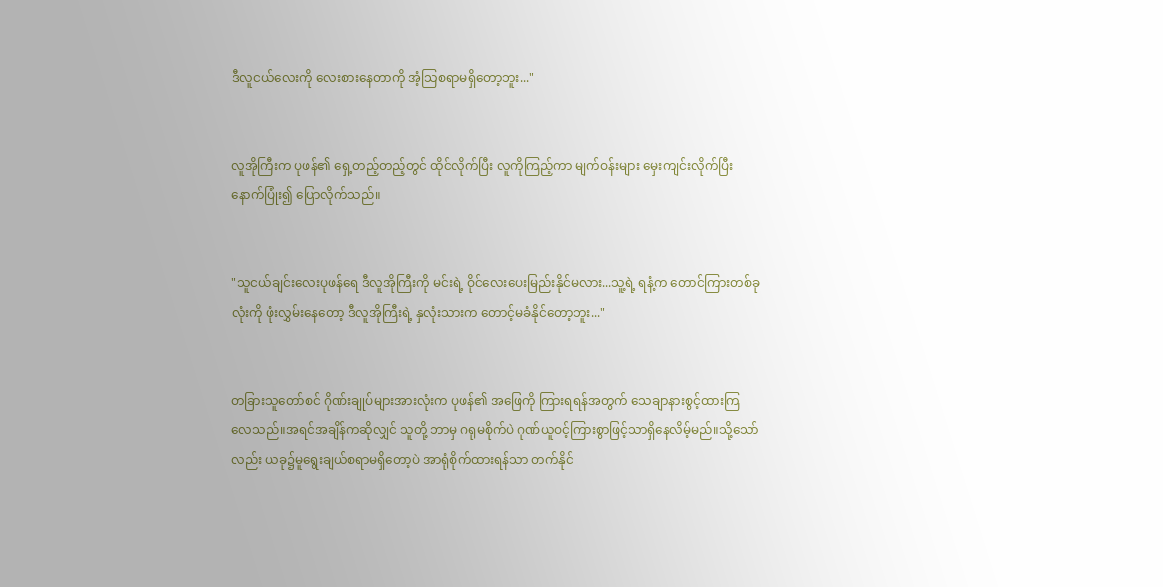ဒီလူငယ်လေးကို လေးစားနေတာကို အံ့သြစရာမရှိတော့ဘူး..."


လူအိုကြီးက ပုဖန်၏ ရှေ့တည့်တည့်တွင် ထိုင်လိုက်ပြီး လူကိုကြည့်ကာ မျက်ဝန်းများ မှေးကျင်းလိုက်ပြီးနောက်ပြုံး၍ ပြောလိုက်သည်။


"သူငယ်ချင်းလေးပုဖန်ရေ ဒီလူအိုကြီးကို မင်းရဲ့ ဝိုင်လေးပေးမြည်းနိုင်မလား...သူ့ရဲ့ ရနံ့က တောင်ကြားတစ်ခုလုံးကို ဖုံးလွှမ်းနေတော့ ဒီလူအိုကြီးရဲ့ နှလုံးသားက တောင့်မခံနိုင်တော့ဘူး..."


တခြားသူတော်စင် ဂိုဏ်းချုပ်များအားလုံးက ပုဖန်၏ အဖြေကို ကြားရရန်အတွက် သေချာနားစွင့်ထားကြလေသည်။အရင်အချိန်ကဆိုလျှင် သူတို့ ဘာမှ ဂရုမစိုက်ပဲ ဂုဏ်ယူဝင့်ကြားစွာဖြင့်သာရှိနေလိမ့်မည်။သို့သော်လည်း ယခု၌မူရွေးချယ်စရာမရှိတော့ပဲ အာရုံစိုက်ထားရန်သာ တက်နိုင်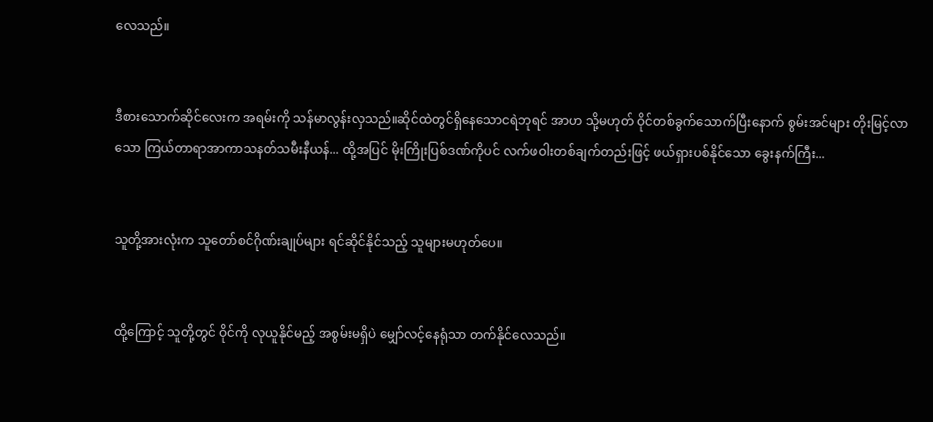လေသည်။


ဒီစားသောက်ဆိုင်လေးက အရမ်းကို သန်မာလွန်းလှသည်။ဆိုင်ထဲတွင်ရှိနေသောငရဲဘုရင် အာဟ သို့မဟုတ် ဝိုင်တစ်ခွက်သောက်ပြီးနောက် စွမ်းအင်များ တိုးမြင့်လာသော ကြယ်တာရာအာကာသနတ်သမီးနီယန်... ထို့အပြင် မိုးကြိုးပြစ်ဒဏ်ကိုပင် လက်ဖဝါးတစ်ချက်တည်းဖြင့် ဖယ်ရှားပစ်နိုင်သော ခွေးနက်ကြီး...


သူတို့အားလုံးက သူတော်စင်ဂိုဏ်းချုပ်များ ရင်ဆိုင်နိုင်သည့် သူများမဟုတ်ပေ။


ထို့ကြောင့် သူတို့တွင် ဝိုင်ကို လုယူနိုင်မည့် အစွမ်းမရှိပဲ မျှော်လင့်နေရုံသာ တက်နိုင်လေသည်။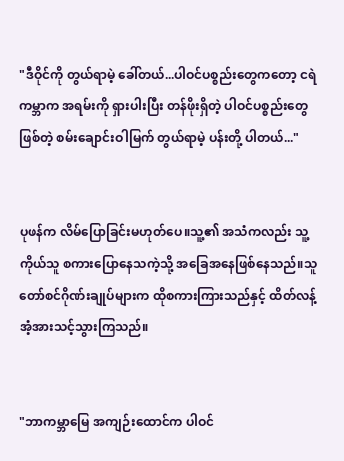"ဒီဝိုင်ကို တွယ်ရာမဲ့ ခေါ်တယ်...ပါဝင်ပစ္စည်းတွေကတော့ ငရဲကမ္ဘာက အရမ်းကို ရှားပါးပြီး တန်ဖိုးရှိတဲ့ ပါဝင်ပစ္စည်းတွေ ဖြစ်တဲ့ စမ်းချောင်းဝါမြက် တွယ်ရာမဲ့ ပန်းတို့ ပါတယ်..."


ပုဖန်က လိမ်ပြောခြင်းမဟုတ်ပေ။သူ့၏ အသံကလည်း သူ့ကိုယ်သူ စကားပြောနေသကဲ့သို့ အခြေအနေဖြစ်နေသည်။သူတော်စင်ဂိုဏ်းချုပ်များက ထိုစကားကြားသည်နှင့် ထိတ်လန့်အံ့အားသင့်သွားကြသည်။


"ဘာကမ္ဘာမြေ အကျဉ်းထောင်က ပါဝင်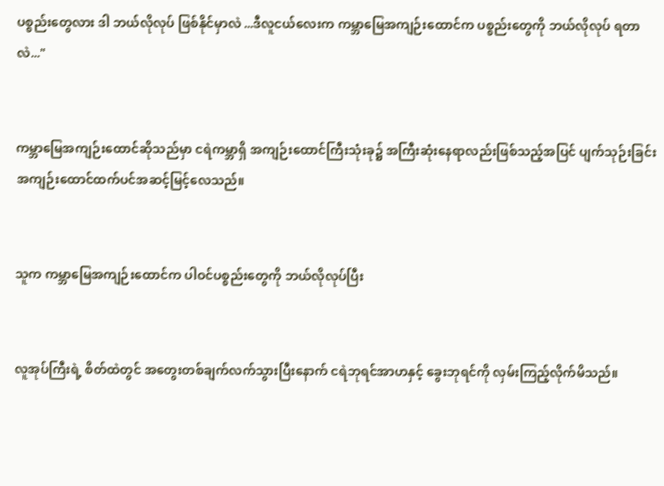ပစ္စည်းတွေလား ဒါ ဘယ်လိုလုပ် ဖြစ်နိုင်မှာလဲ ...ဒီလူငယ်လေးက ကမ္ဘာမြေအကျဉ်းထောင်က ပစ္စည်းတွေကို ဘယ်လိုလုပ် ရတာလဲ..."


ကမ္ဘာမြေအကျဉ်းထောင်ဆိုသည်မှာ ငရဲကမ္ဘာရှိ အကျဉ်းထောင်ကြီးသုံးခု၌ အကြီးဆုံးနေရာလည်းဖြစ်သည့်အပြင် ပျက်သုဉ်းခြင်း အကျဉ်းထောင်ထက်ပင်အဆင့်မြင့်လေသည်။


သူက ကမ္ဘာမြေအကျဉ်းထောင်က ပါဝင်ပစ္စည်းတွေကို ဘယ်လိုလုပ်ပြီး


လူအုပ်ကြီးရဲ့ စိတ်ထဲတွင် အတွေးတစ်ချက်လက်သွားပြီးနောက် ငရဲဘုရင်အာဟနှင့် ခွေးဘုရင်ကို လှမ်းကြည့်လိုက်မိသည်။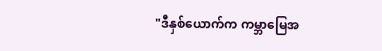"ဒီနှစ်ယောက်က ကမ္ဘာမြေအ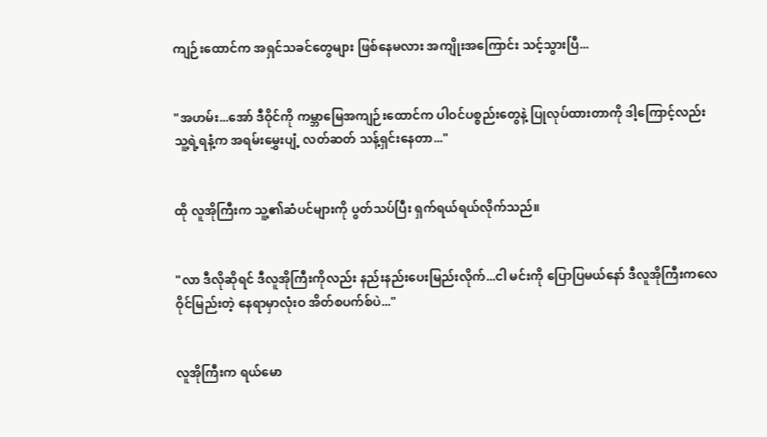ကျဉ်းထောင်က အရှင်သခင်တွေများ ဖြစ်နေမလား အကျိုးအကြောင်း သင့်သွားပြီ...


"အဟမ်း...အော် ဒီဝိုင်ကို ကမ္ဘာမြေအကျဉ်းထောင်က ပါဝင်ပစ္စည်းတွေနဲ့ ပြုလုပ်ထားတာကို ဒါ့ကြောင့်လည်း သူ့ရဲ့ရနံ့က အရမ်းမွှေးပျံ့ လတ်ဆတ် သန့်ရှင်းနေတာ..."


ထို လူအိုကြီးက သူ့၏ဆံပင်များကို ပွတ်သပ်ပြီး ရှက်ရယ်ရယ်လိုက်သည်။


"လာ ဒီလိုဆိုရင် ဒီလူအိုကြီးကိုလည်း နည်းနည်းပေးမြည်းလိုက်...ငါ မင်းကို ပြောပြမယ်နော် ဒီလူအိုကြီးကလေ ဝိုင်မြည်းတဲ့ နေရာမှာလုံးဝ အိတ်စပက်စ်ပဲ..."


လူအိုကြီးက ရယ်မော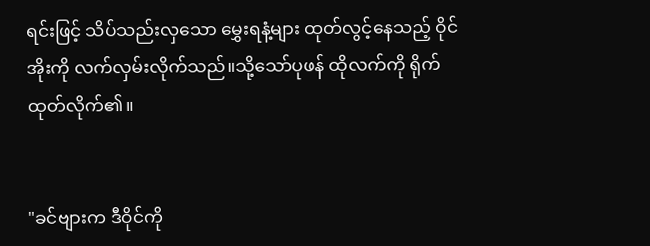ရင်းဖြင့် သိပ်သည်းလှသော မွှေးရနံ့များ ထုတ်လွင့်နေသည့် ဝိုင်အိုးကို လက်လှမ်းလိုက်သည်။သို့သော်ပုဖန် ထိုလက်ကို ရိုက်ထုတ်လိုက်၏။


"ခင်ဗျားက ဒီဝိုင်ကို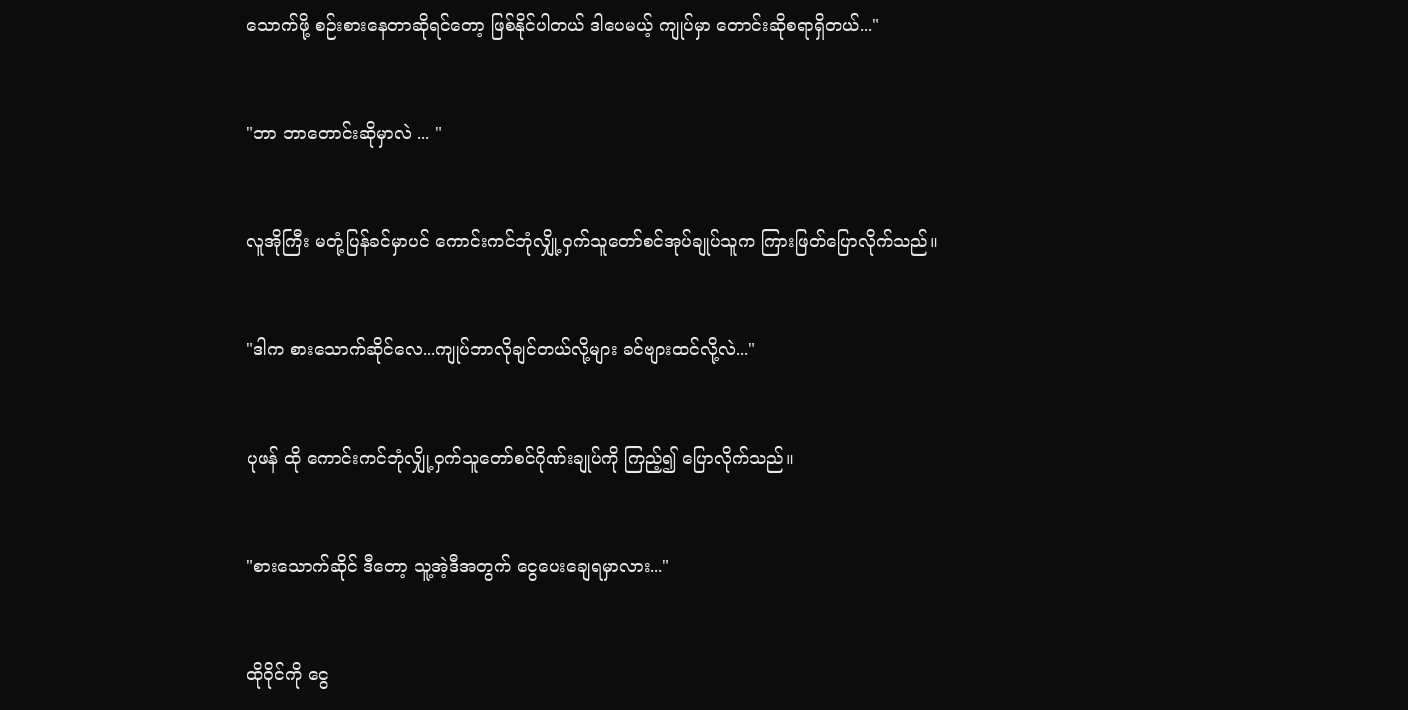သောက်ဖို့ စဉ်းစားနေတာဆိုရင်တော့ ဖြစ်နိုင်ပါတယ် ဒါပေမယ့် ကျုပ်မှာ တောင်းဆိုစရာရှိတယ်..."


"ဘာ ဘာတောင်းဆိုမှာလဲ ... "


လူအိုကြီး မတုံ့ပြန်ခင်မှာပင် ကောင်းကင်ဘုံလျှို့ဝှက်သူတော်စင်အုပ်ချုပ်သူက ကြားဖြတ်ပြောလိုက်သည်။


"ဒါက စားသောက်ဆိုင်လေ...ကျုပ်ဘာလိုချင်တယ်လို့များ ခင်ဗျားထင်လို့လဲ..."


ပုဖန် ထို ကောင်းကင်ဘုံလျှို့ဝှက်သူတော်စင်ဂိုဏ်းချုပ်ကို ကြည့်၍ ပြောလိုက်သည်။


"စားသောက်ဆိုင် ဒီတော့ သူ့အဲ့ဒီအတွက် ငွေပေးချေရမှာလား..."


ထိုဝိုင်ကို ငွေ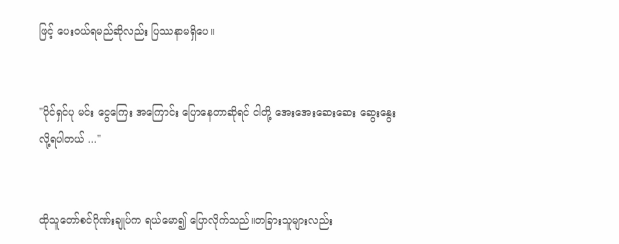ဖြင့် ပေးဝယ်ရမည်ဆိုလည်း ပြဿနာမရှိပေ။


"ပိုင်ရှင်ပု မင်း ငွေကြေး အကြောင်း ပြောနေတာဆိုရင် ငါတို့ အေးအေးဆေးဆေး ဆွေးနွေးလို့ရပါတယ် ..."


ထိုသူတော်စင်ဂိုဏ်းချုပ်က ရယ်မော၍ ပြောလိုက်သည်။တခြားသူများလည်း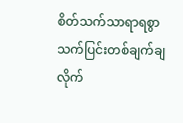စိတ်သက်သာရာရစွာ သက်ပြင်းတစ်ချက်ချလိုက်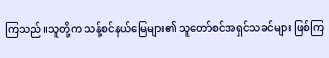ကြသည်။သူတို့က သန့်စင်နယ်မြေများ၏ သူတော်စင်အရှင်သခင်များ ဖြစ်ကြ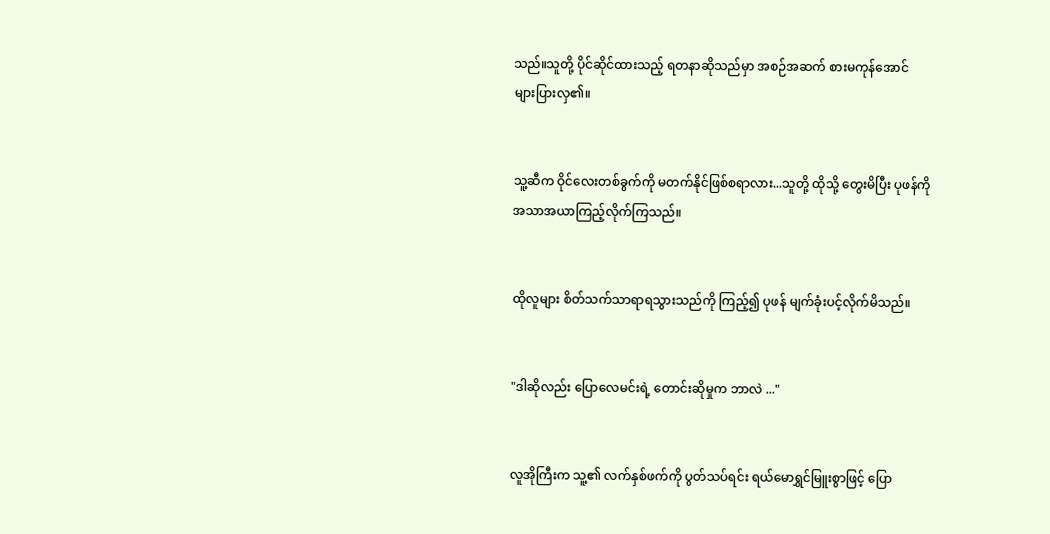သည်။သူတို့ ပိုင်ဆိုင်ထားသည့် ရတနာဆိုသည်မှာ အစဉ်အဆက် စားမကုန်အောင် များပြားလှ၏။


သူ့ဆီက ဝိုင်လေးတစ်ခွက်ကို မတက်နိုင်ဖြစ်စရာလား...သူတို့ ထိုသို့ တွေးမိပြီး ပုဖန်ကို အသာအယာကြည့်လိုက်ကြသည်။


ထိုလူများ စိတ်သက်သာရာရသွားသည်ကို ကြည့်၍ ပုဖန် မျက်ခုံးပင့်လိုက်မိသည်။


"ဒါဆိုလည်း ပြောလေမင်းရဲ့ တောင်းဆိုမှုက ဘာလဲ ..."


လူအိုကြီးက သူ့၏ လက်နှစ်ဖက်ကို ပွတ်သပ်ရင်း ရယ်မောရွှင်မြူးစွာဖြင့် ပြော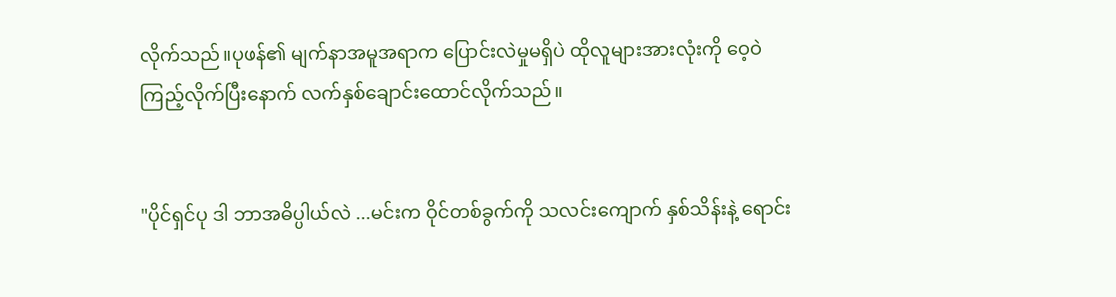လိုက်သည်။ပုဖန်၏ မျက်နာအမူအရာက ပြောင်းလဲမှုမရှိပဲ ထိုလူများအားလုံးကို ဝေ့ဝဲကြည့်လိုက်ပြီးနောက် လက်နှစ်ချောင်းထောင်လိုက်သည်။


"ပိုင်ရှင်ပု ဒါ ဘာအဓိပ္ပါယ်လဲ ...မင်းက ဝိုင်တစ်ခွက်ကို သလင်းကျောက် နှစ်သိန်းနဲ့ ရောင်း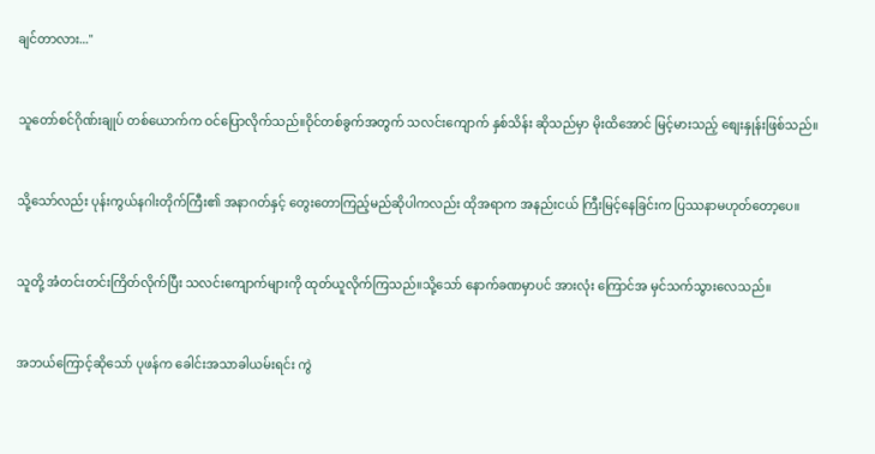ချင်တာလား..."


သူတော်စင်ဂိုဏ်းချုပ် တစ်ယောက်က ဝင်ပြောလိုက်သည်။ဝိုင်တစ်ခွက်အတွက် သလင်းကျောက် နှစ်သိန်း ဆိုသည်မှာ မိုးထိအောင် မြင့်မားသည့် စျေးနှုန်းဖြစ်သည်။


သို့သော်လည်း ပုန်းကွယ်နဂါးတိုက်ကြီး၏ အနာဂတ်နှင့် တွေးတောကြည့်မည်ဆိုပါကလည်း ထိုအရာက အနည်းငယ် ကြီးမြင့်နေခြင်းက ပြဿနာမဟုတ်တော့ပေ။


သူတို့ အံတင်းတင်းကြိတ်လိုက်ပြီး သလင်းကျောက်များကို ထုတ်ယူလိုက်ကြသည်။သို့သော် နောက်ခဏမှာပင် အားလုံး ကြောင်အ မှင်သက်သွားလေသည်။


အဘယ်ကြောင့်ဆိုသော် ပုဖန်က ခေါင်းအသာခါယမ်းရင်း ကွဲ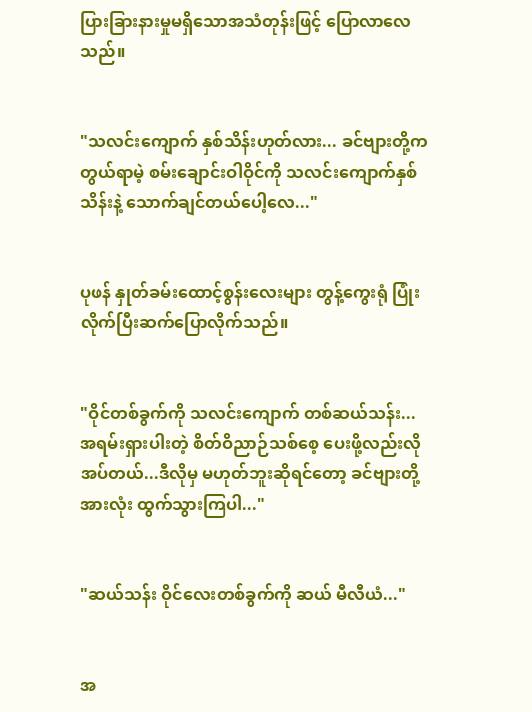ပြားခြားနားမှုမရှိသောအသံတုန်းဖြင့် ပြောလာလေသည်။


"သလင်းကျောက် နှစ်သိန်းဟုတ်လား... ခင်ဗျားတို့က တွယ်ရာမဲ့ စမ်းချောင်းဝါဝိုင်ကို သလင်းကျောက်နှစ်သိန်းနဲ့ သောက်ချင်တယ်ပေါ့လေ..."


ပုဖန် နှုတ်ခမ်းထောင့်စွန်းလေးများ တွန့်ကွေးရုံ ပြုံးလိုက်ပြီးဆက်ပြောလိုက်သည်။


"ဝိုင်တစ်ခွက်ကို သလင်းကျောက် တစ်ဆယ်သန်း... အရမ်းရှားပါးတဲ့ စိတ်ဝိညာဉ်သစ်စေ့ ပေးဖို့လည်းလိုအပ်တယ်...ဒီလိုမှ မဟုတ်ဘူးဆိုရင်တော့ ခင်ဗျားတို့အားလုံး ထွက်သွားကြပါ..."


"ဆယ်သန်း ဝိုင်လေးတစ်ခွက်ကို ဆယ် မီလီယံ..."


အ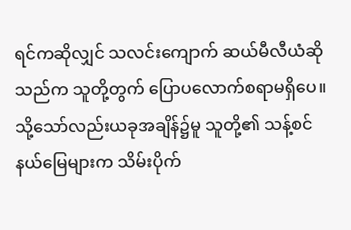ရင်ကဆိုလျှင် သလင်းကျောက် ဆယ်မီလီယံဆိုသည်က သူတို့တွက် ပြောပလောက်စရာမရှိပေ။သို့သော်လည်းယခုအချိန်၌မူ သူတို့၏ သန့်စင်နယ်မြေများက သိမ်းပိုက်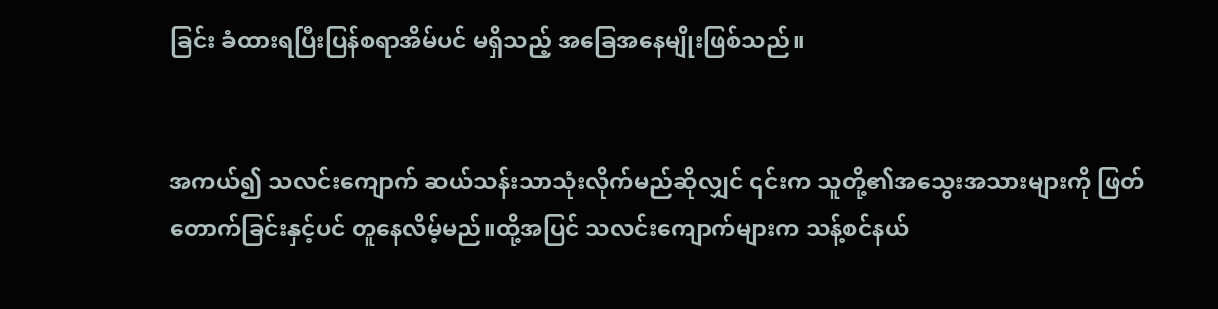ခြင်း ခံထားရပြီးပြန်စရာအိမ်ပင် မရှိသည့် အခြေအနေမျိုးဖြစ်သည်။


အကယ်၍ သလင်းကျောက် ဆယ်သန်းသာသုံးလိုက်မည်ဆိုလျှင် ၎င်းက သူတို့၏အသွေးအသားများကို ဖြတ်တောက်ခြင်းနှင့်ပင် တူနေလိမ့်မည်။ထို့အပြင် သလင်းကျောက်များက သန့်စင်နယ်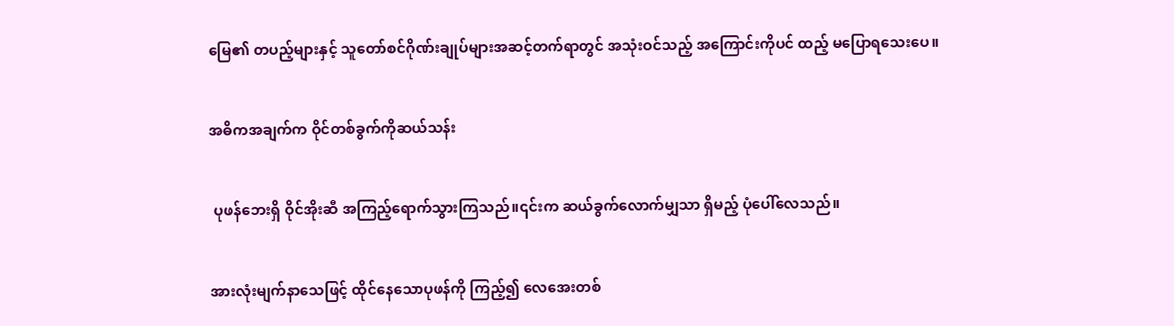မြေ၏ တပည့်များနှင့် သူတော်စင်ဂိုဏ်းချုပ်များအဆင့်တက်ရာတွင် အသုံးဝင်သည့် အကြောင်းကိုပင် ထည့် မပြောရသေးပေ။


အဓိကအချက်က ဝိုင်တစ်ခွက်ကိုဆယ်သန်း


 ပုဖန်ဘေးရှိ ဝိုင်အိုးဆီ အကြည့်ရောက်သွားကြသည်။၎င်းက ဆယ်ခွက်လောက်မျှသာ ရှိမည့် ပုံပေါ်လေသည်။


အားလုံးမျက်နာသေဖြင့် ထိုင်နေသောပုဖန်ကို ကြည့်၍ လေအေးတစ်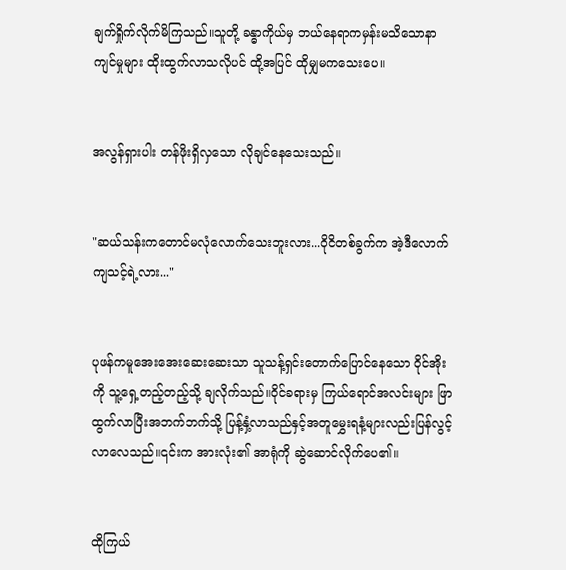ချက်ရှိုက်လိုက်မိကြသည်။သူတို့ ခန္ဓာကိုယ်မှ ဘယ်နေရာကမှန်းမသိသောနာကျင်မှုများ ထိုးထွက်လာသလိုပင် ထို့အပြင် ထိုမျှမကသေးပေ။


အလွန်ရှားပါး တန်ဖိုးရှိလှသော လိုချင်နေသေးသည်။


"ဆယ်သန်းကတောင်မလုံလောက်သေးဘူးလား...ဝိုငိတစ်ခွက်က အဲ့ဒီလောက် ကျသင့်ရဲ့လား..."


ပုဖန်ကမူအေးအေးဆေးဆေးသာ သူသန့်ရှင်းတောက်ပြောင်နေသော ဝိုင်အိုးကို သူ့ရှေ့တည့်တည့်သို့ ချလိုက်သည်။ဝိုင်ခရားမှ ကြယ်ရောင်အလင်းများ ဖြာထွက်လာပြီးအဘက်ဘက်သို့ ပြန့်နှံ့လာသည်နှင့်အတူမွှေးရနံ့များလည်းပြန်လွင့်လာလေသည်။၎င်းက အားလုံး၏ အာရုံကို ဆွဲဆောင်လိုက်ပေ၏။


ထိုကြယ်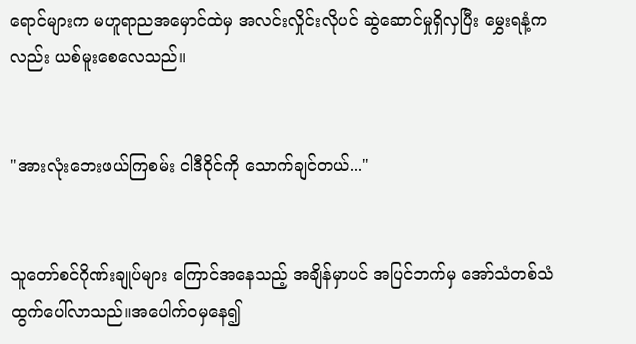ရောင်များက မဟူရာညအမှောင်ထဲမှ အလင်းလှိုင်းလိုပင် ဆွဲဆောင်မှုရှိလှပြီး မွှေးရနံ့ကလည်း ယစ်မူးစေလေသည်။


"အားလုံးဘေးဖယ်ကြစမ်း ငါဒီဝိုင်ကို သောက်ချင်တယ်..."


သူတော်စင်ဂိုဏ်းချုပ်များ ကြောင်အနေသည့် အချိန်မှာပင် အပြင်ဘက်မှ အော်သံတစ်သံ ထွက်ပေါ်လာသည်။အပေါက်ဝမှနေ၍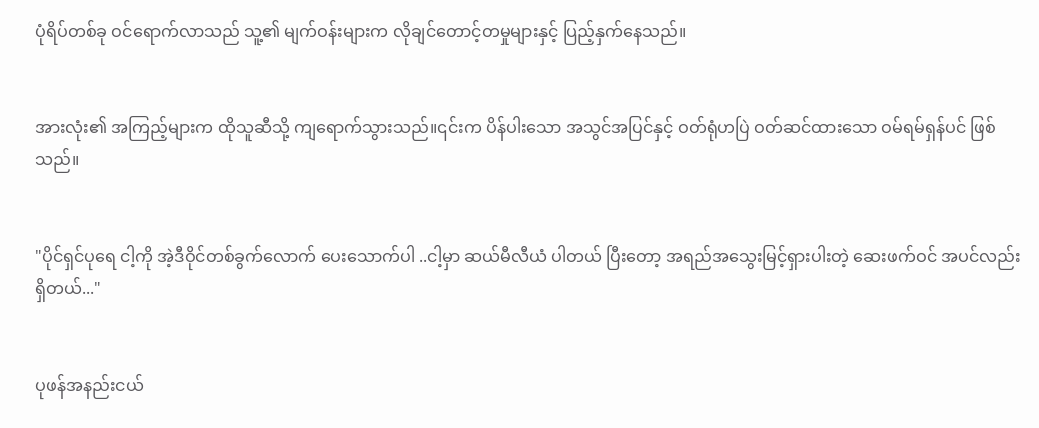ပုံရိပ်တစ်ခု ဝင်ရောက်လာသည် သူ့၏ မျက်ဝန်းများက လိုချင်တောင့်တမှုများနှင့် ပြည့်နှက်နေသည်။


အားလုံး၏ အကြည့်များက ထိုသူဆီသို့ ကျရောက်သွားသည်။၎င်းက ပိန်ပါးသော အသွင်အပြင်နှင့် ဝတ်ရုံဟပြဲ ဝတ်ဆင်ထားသော ဝမ်ရမ်ရှန်ပင် ဖြစ်သည်။


"ပိုင်ရှင်ပုရေ ငါ့ကို အဲ့ဒီဝိုင်တစ်ခွက်လောက် ပေးသောက်ပါ ..ငါ့မှာ ဆယ်မီလီယံ ပါတယ် ပြီးတော့ အရည်အသွေးမြင့်ရှားပါးတဲ့ ဆေးဖက်ဝင် အပင်လည်းရှိတယ်..."


ပုဖန်အနည်းငယ်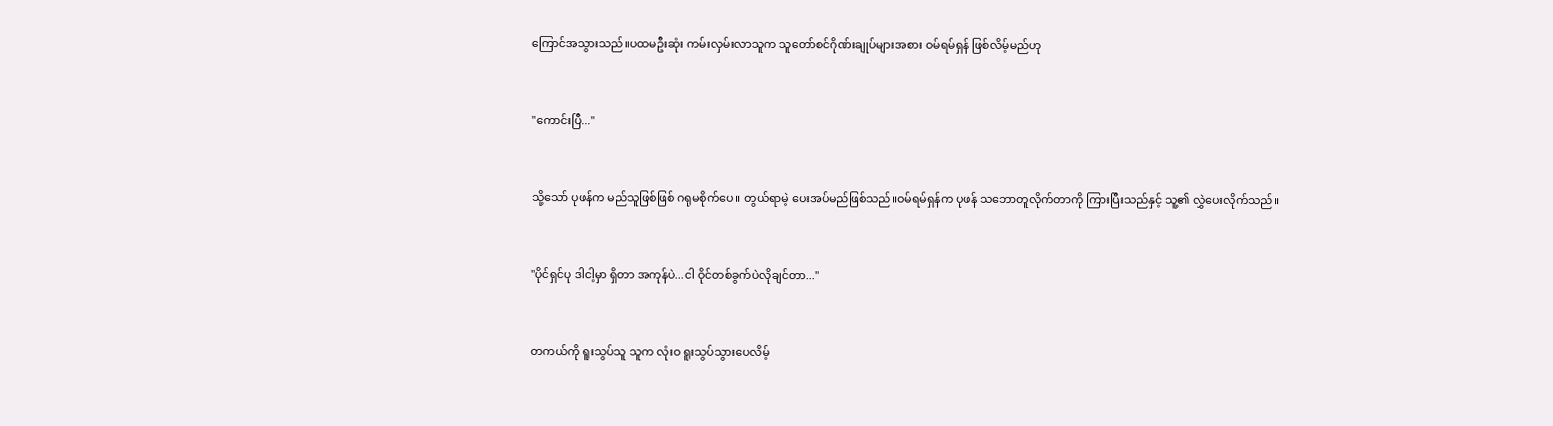ကြောင်အသွားသည်။ပထမဦးဆုံး ကမ်းလှမ်းလာသူက သူတော်စင်ဂိုဏ်းချုပ်များအစား ဝမ်ရမ်ရှန် ဖြစ်လိမ့်မည်ဟု


"ကောင်းပြီ..."


သို့သော် ပုဖန်က မည်သူဖြစ်ဖြစ် ဂရုမစိုက်ပေ။ တွယ်ရာမဲ့ ပေးအပ်မည်ဖြစ်သည်။ဝမ်ရမ်ရှန်က ပုဖန် သဘောတူလိုက်တာကို ကြားပြီးသည်နှင့် သူ့၏ လွှဲပေးလိုက်သည်။


"ပိုင်ရှင်ပု ဒါငါ့မှာ ရှိတာ အကုန်ပဲ...ငါ ဝိုင်တစ်ခွက်ပဲလိုချင်တာ..."


တကယ်ကို ရူးသွပ်သူ သူက လုံးဝ ရူးသွပ်သွားပေလိမ့်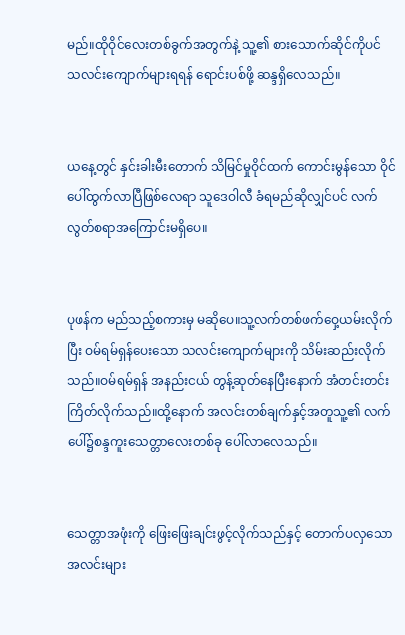မည်။ထိုဝိုင်လေးတစ်ခွက်အတွက်နဲ့ သူ့၏ စားသောက်ဆိုင်ကိုပင် သလင်းကျောက်များရရန် ရောင်းပစ်ဖို့ ဆန္ဒရှိလေသည်။


ယနေ့တွင် နှင်းခါးမီးတောက် သိမြင်မှုဝိုင်ထက် ကောင်းမွန်သော ဝိုင်ပေါ်ထွက်လာပြီဖြစ်လေရာ သူဒေဝါလီ ခံရမည်ဆိုလျှင်ပင် လက်လွတ်စရာအကြောင်းမရှိပေ။


ပုဖန်က မည်သည့်စကားမှ မဆိုပေ။သူ့လက်တစ်ဖက်ဝှေ့ယမ်းလိုက်ပြီး ဝမ်ရမ်ရှန်ပေးသော သလင်းကျောက်များကို သိမ်းဆည်းလိုက်သည်။ဝမ်ရမ်ရှန် အနည်းငယ် တွန့်ဆုတ်နေပြီးနောက် အံတင်းတင်းကြိတ်လိုက်သည်။ထို့နောက် အလင်းတစ်ချက်နှင့်အတူသူ့၏ လက်ပေါ်၌စန္ဒကူးသေတ္တာလေးတစ်ခု ပေါ်လာလေသည်။


သေတ္တာအဖုံးကို ဖြေးဖြေးချင်းဖွင့်လိုက်သည်နှင့် တောက်ပလှသောအလင်းများ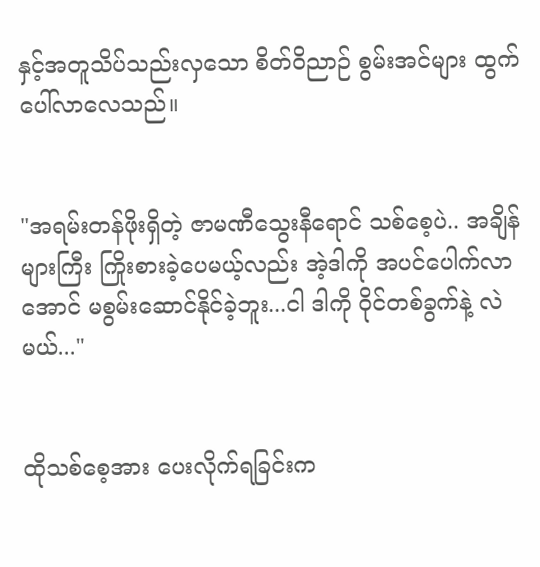နှင့်အတူသိပ်သည်းလှသော စိတ်ဝိညာဉ် စွမ်းအင်များ ထွက်ပေါ်လာလေသည်။


"အရမ်းတန်ဖိုးရှိတဲ့ ဇာမဏီသွေးနီရောင် သစ်စေ့ပဲ.. အချိန်များကြီး ကြိုးစားခဲ့ပေမယ့်လည်း အဲ့ဒါကို အပင်ပေါက်လာအောင် မစွမ်းဆောင်နိုင်ခဲ့ဘူး...ငါ ဒါကို ဝိုင်တစ်ခွက်နဲ့ လဲမယ်..."


ထိုသစ်စေ့အား ပေးလိုက်ရခြင်းက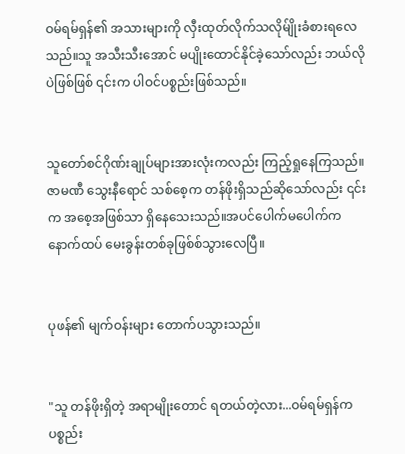ဝမ်ရမ်ရှန်၏ အသားများကို လှီးထုတ်လိုက်သလိုမ်ျိုးခံစားရလေသည်။သူ အသီးသီးအောင် မပျိုးထောင်နိုင်ခဲ့သော်လည်း ဘယ်လိုပဲဖြစ်ဖြစ် ၎င်းက ပါဝင်ပစ္စည်းဖြစ်သည်။


သူတော်စင်ဂိုဏ်းချုပ်များအားလုံးကလည်း ကြည့်ရှုနေကြသည်။ဇာမဏီ သွေးနီရောင် သစ်စေ့က တန်ဖိုးရှိသည်ဆိုသော်လည်း ၎င်းက အစေ့အဖြစ်သာ ရှိနေသေးသည်။အပင်ပေါက်မပေါက်က နောက်ထပ် မေးခွန်းတစ်ခုဖြစ်စ်သွားလေပြီ။


ပုဖန်၏ မျက်ဝန်းများ တောက်ပသွားသည်။


"သူ တန်ဖိုးရှိတဲ့ အရာမျိုးတောင် ရတယ်တဲ့လား...ဝမ်ရမ်ရှန်က ပစ္စည်း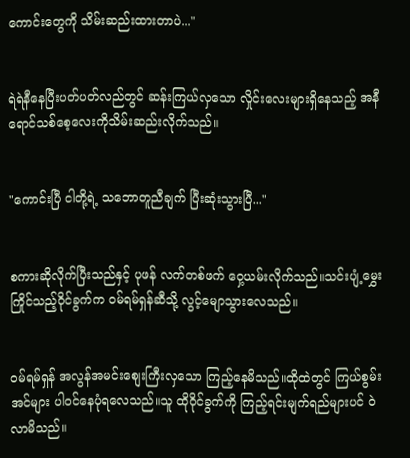ကောင်းတွေကို သိမ်းဆည်းထားတာပဲ..."


ရဲရဲနီနေပြီးပတ်ပတ်လည်တွင် ဆန်းကြယ်လှသော လှိုင်းလေးများရှိနေသည့် အနီရောင်သစ်စေ့လေးကိုသိမ်းဆည်းလိုက်သည်။


"ကောင်းပြီ ငါတို့ရဲ့ သဘောတူညီချက် ပြီးဆုံးသွားပြီ..."


စကားဆိုလိုက်ပြီးသည်နှင့် ပုဖန် လက်တစ်ဖက် ဝှေ့ယမ်းလိုက်သည်။သင်းပျံ့မွှေးကြိုင်သည့်ဝိုင်ခွက်က ဝမ်ရမ်ရှန်ဆီသို့ လွင့်မျောသွားလေသည်။


ဝမ်ရမ်ရှန် အလွန်အမင်းစျေးကြီးလှသော ကြည့်နေမိသည်။ထိုထဲတွင် ကြယ်စွမ်းအင်များ ပါဝင်နေပုံရလေသည်။သူ ထိုဝိုင်ခွက်ကို ကြည့်ရင်းမျက်ရည်များပင် ဝဲလာမိသည်။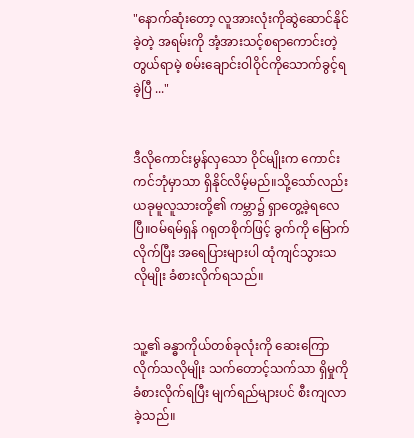"နောက်ဆုံးတော့ လူအားလုံးကိုဆွဲဆောင်နိုင်ခဲ့တဲ့ အရမ်းကို အံ့အားသင့်စရာကောင်းတဲ့ တွယ်ရာမဲ့ စမ်းချောင်းဝါဝိုင်ကိုသောက်ခွင့်ရခဲ့ပြီ ..."


ဒီလိုကောင်းမွန်လှသော ဝိုင်မျိုးက ကောင်းကင်ဘုံမှာသာ ရှိနိုင်လိမ့်မည်။သို့သော်လည်း ယခုမူလူသားတို့၏ ကမ္ဘာ၌ ရှာတွေ့ခဲ့ရလေပြီ။ဝမ်ရမ်ရှန် ဂရုတစိုက်ဖြင့် ခွက်ကို မြောက်လိုက်ပြီး အရေပြားများပါ ထုံကျင်သွားသလိုမျိုး ခံစားလိုက်ရသည်။


သူ့၏ ခန္ဓာကိုယ်တစ်ခုလုံးကို ဆေးကြောလိုက်သလိုမျိုး သက်တောင့်သက်သာ ရှိမှုကို ခံစားလိုက်ရပြီး မျက်ရည်များပင် စီးကျလာခဲ့သည်။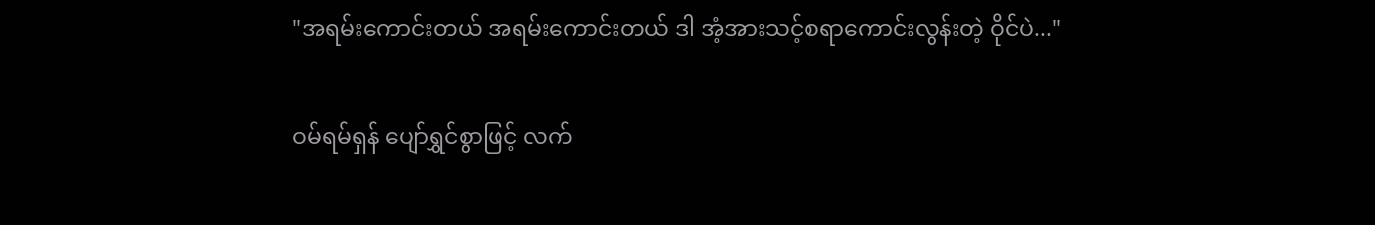"အရမ်းကောင်းတယ် အရမ်းကောင်းတယ် ဒါ အံ့အားသင့်စရာကောင်းလွန်းတဲ့ ဝိုင်ပဲ..."


ဝမ်ရမ်ရှန် ပျော်ရွှင်စွာဖြင့် လက်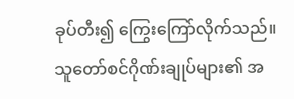ခုပ်တီး၍ ကြွေးကြော်လိုက်သည်။သူတော်စင်ဂိုဏ်းချုပ်များ၏ အ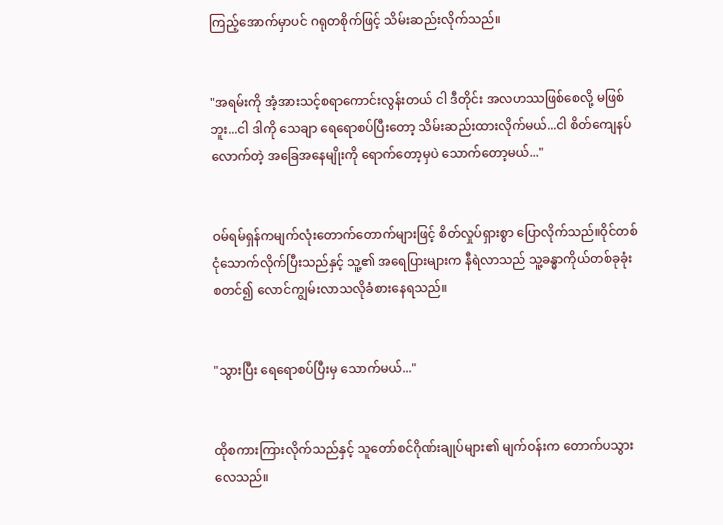ကြည့်အောက်မှာပင် ဂရုတစိုက်ဖြင့် သိမ်းဆည်းလိုက်သည်။


"အရမ်းကို အံ့အားသင့်စရာကောင်းလွန်းတယ် ငါ ဒီတိုင်း အလဟဿဖြစ်စေလို့ မဖြစ်ဘူး...ငါ ဒါကို သေချာ ရေရောစပ်ပြီးတော့ သိမ်းဆည်းထားလိုက်မယ်...ငါ စိတ်ကျေနပ်လောက်တဲ့ အခြေအနေမျိုးကို ရောက်တော့မှပဲ သောက်တော့မယ်..."


ဝမ်ရမ်ရှန်ကမျက်လုံးတောက်တောက်များဖြင့် စိတ်လှုပ်ရှားစွာ ပြောလိုက်သည်။ဝိုင်တစ်ငုံသောက်လိုက်ပြီးသည်နှင့် သူ့၏ အရေပြားများက နီရဲလာသည် သူ့ခန္ဓာကိုယ်တစ်ခုခုံး စတင်၍ လောင်ကျွမ်းလာသလိုခံစားနေရသည်။


"သွားပြီး ရေရောစပ်ပြီးမှ သောက်မယ်..."


ထိုစကားကြားလိုက်သည်နှင့် သူတော်စင်ဂိုဏ်းချုပ်များ၏ မျက်ဝန်းက တောက်ပသွားလေသည်။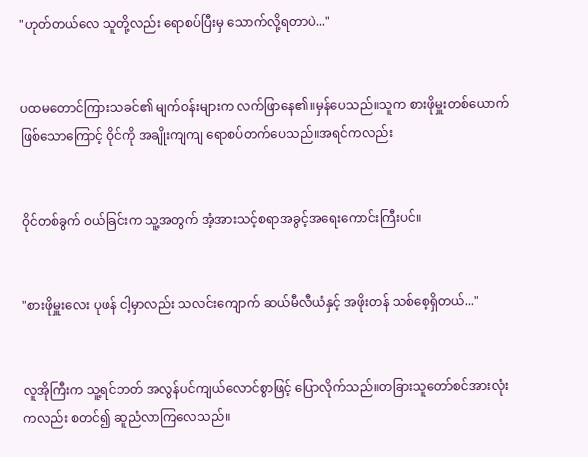"ဟုတ်တယ်လေ သူတို့လည်း ရောစပ်ပြီးမှ သောက်လို့ရတာပဲ..."


ပထမတောင်ကြားသခင်၏ မျက်ဝန်းများက လက်ဖြာနေ၏။မှန်ပေသည်။သူက စားဖိုမှူးတစ်ယောက် ဖြစ်သောကြောင့် ဝိုင်ကို အချိုးကျကျ ရောစပ်တက်ပေသည်။အရင်ကလည်း


ဝိုင်တစ်ခွက် ဝယ်ခြင်းက သူ့အတွက် အံ့အားသင့်စရာအခွင့်အရေးကောင်းကြီးပင်။


"စားဖိုမှူးလေး ပုဖန် ငါ့မှာလည်း သလင်းကျောက် ဆယ်မီလီယံနှင့် အဖိုးတန် သစ်စေ့ရှိတယ်..."


လူအိုကြီးက သူ့ရင်ဘတ် အလွန်ပင်ကျယ်လောင်စွာဖြင့် ပြောလိုက်သည်။တခြားသူတော်စင်အားလုံးကလည်း စတင်၍ ဆူညံလာကြလေသည်။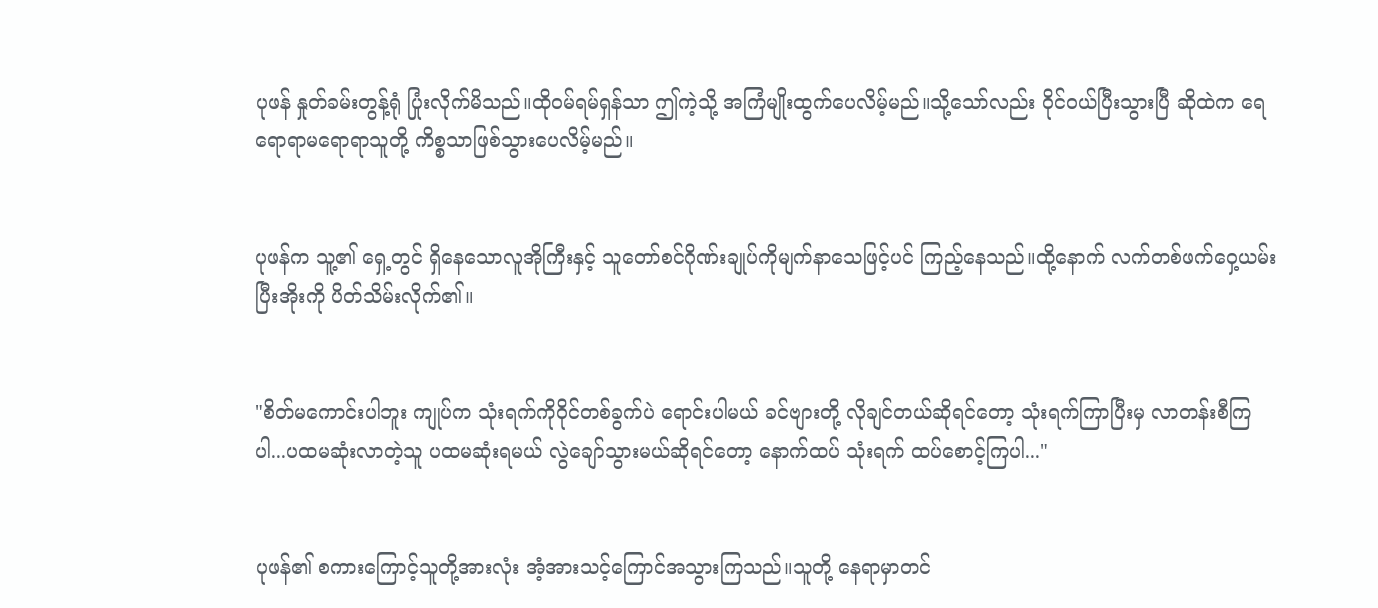ပုဖန် နှုတ်ခမ်းတွန့်ရုံ ပြုံးလိုက်မိသည်။ထိုဝမ်ရမ်ရှန်သာ ဤကဲ့သို့ အကြံမျိုးထွက်ပေလိမ့်မည်။သို့သော်လည်း ဝိုင်ဝယ်ပြီးသွားပြီ ဆိုထဲက ရေရောရာမရောရာသူတို့ ကိစ္စသာဖြစ်သွားပေလိမ့်မည်။


ပုဖန်က သူ့၏ ရှေ့တွင် ရှိနေသောလူအိုကြီးနှင့် သူတော်စင်ဂိုဏ်းချုပ်ကိုမျက်နာသေဖြင့်ပင် ကြည့်နေသည်။ထို့နောက် လက်တစ်ဖက်ဝှေ့ယမ်းပြီးအိုးကို ပိတ်သိမ်းလိုက်၏။


"စိတ်မကောင်းပါဘူး ကျုပ်က သုံးရက်ကိုဝိုင်တစ်ခွက်ပဲ ရောင်းပါမယ် ခင်ဗျားတို့ လိုချင်တယ်ဆိုရင်တော့ သုံးရက်ကြာပြီးမှ လာတန်းစီကြပါ...ပထမဆုံးလာတဲ့သူ ပထမဆုံးရမယ် လွဲချော်သွားမယ်ဆိုရင်တော့ နောက်ထပ် သုံးရက် ထပ်စောင့်ကြပါ..."


ပုဖန်၏ စကားကြောင့်သူတို့အားလုံး အံ့အားသင့်ကြောင်အသွားကြသည်။သူတို့ နေရာမှာတင်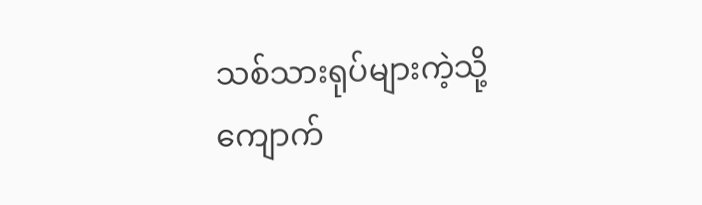သစ်သားရုပ်များကဲ့သို့ ကျောက်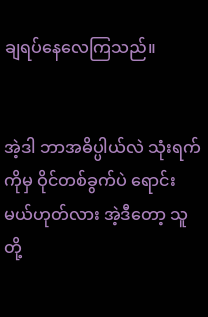ချရပ်နေလေကြသည်။


အဲ့ဒါ ဘာအဓိပ္ပါယ်လဲ သုံးရက်ကိုမှ ဝိုင်တစ်ခွက်ပဲ ရောင်းမယ်ဟုတ်လား အဲ့ဒီတော့ သူတို့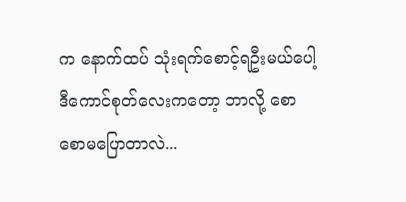က နောက်ထပ် သုံးရက်စောင့်ရဦးမယ်ပေါ့ ဒီကောင်စုတ်လေးကတော့ ဘာလို့ စောစောမပြောတာလဲ...